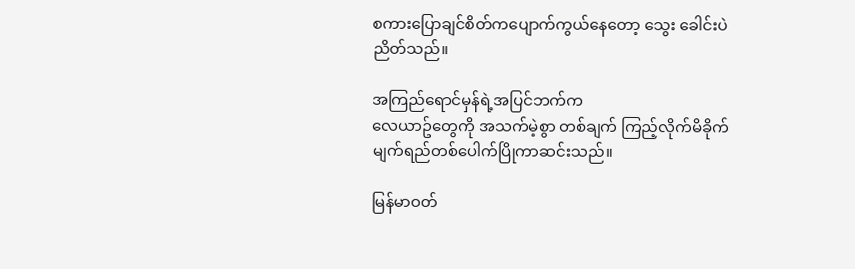စကားပြောချင်စိတ်ကပျောက်ကွယ်နေတော့ သွေး ခေါင်းပဲညိတ်သည်။

အကြည်ရောင်မှန်ရဲ့အပြင်ဘက်က
လေယာဥ်တွေကို အသက်မဲ့စွာ တစ်ချက် ကြည့်လိုက်မိခိုက် မျက်ရည်တစ်ပေါက်ပြိုကာဆင်းသည်။

မြန်မာဝတ်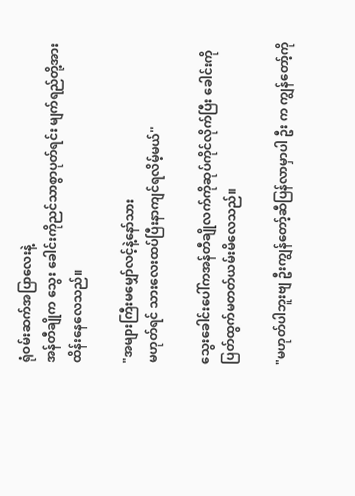ရုံဝမ်းဆက်အပြာလေးနဲ့
အန်တီချိုက သွေး ခေါင်းကိုညင်သာစွာပုတ်ရင်း မျက်ရည်တို့အား ထိန်းနေလေသည်။

"အများကြီးမမျှော်လင့်နဲ့နော်သား
မဟုတ်ရင် သားလေးထပ်ပြီးနာကျင်ရလိမ့်မယ်''

သွေးခေါင်းပေါ်ကအန်တီချိုလက်ကိုဆုပ်ကိုင်လိုက်ပြီး ခေါင်းကိုပြတ်ထွက်မတတ်ယမ်းမိလေသည်။

"မဟုတ်ပါဘူးဗျ ဦးကျွန်တော့်ဆီပြန်လာမှာပါ ဦး က ကျွန်တော့်ကို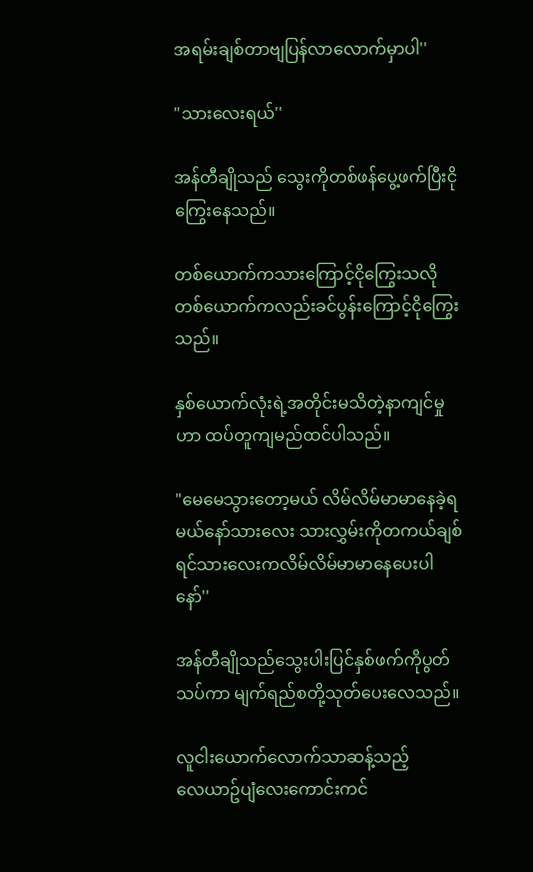အရမ်းချစ်တာဗျပြန်လာလောက်မှာပါ''

"သားလေးရယ်''

အန်တီချိုသည် သွေးကိုတစ်ဖန်ပွေ့ဖက်ပြီးငိုကြွေးနေသည်။

တစ်ယောက်ကသားကြောင့်ငိုကြွေးသလို
တစ်ယောက်ကလည်းခင်ပွန်းကြောင့်ငိုကြွေးသည်။

နှစ်ယောက်လုံးရဲ့အတိုင်းမသိတဲ့နာကျင်မှုဟာ ထပ်တူကျမည်ထင်ပါသည်။

"မေမေသွားတော့မယ် လိမ်လိမ်မာမာနေခဲ့ရမယ်နော်သားလေး သားလွှမ်းကိုတကယ်ချစ်ရင်သားလေးကလိမ်လိမ်မာမာနေပေးပါနော်''

အန်တီချိုသည်သွေးပါးပြင်နှစ်ဖက်ကိုပွတ်သပ်ကာ မျက်ရည်စတို့သုတ်ပေးလေသည်။

လူငါးယောက်လောက်သာဆန့်သည့်
လေယာဥ်ပျံလေးကောင်းကင်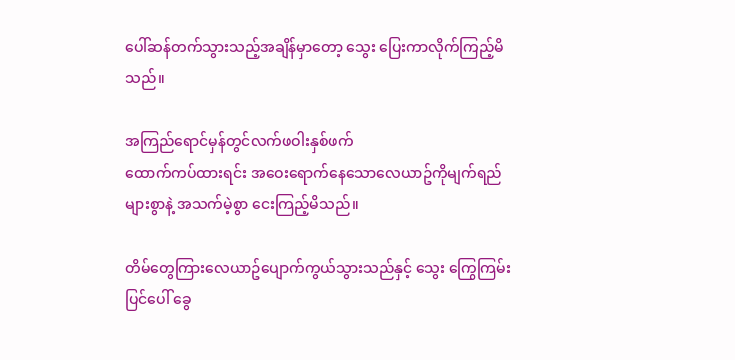ပေါ်ဆန်တက်သွားသည့်အချိန်မှာတော့ သွေး ပြေးကာလိုက်ကြည့်မိသည်။

အကြည်ရောင်မှန်တွင်လက်ဖဝါးနှစ်ဖက်
ထောက်ကပ်ထားရင်း အဝေးရောက်နေသောလေယာဥ်ကိုမျက်ရည်များစွာနဲ့ အသက်မဲ့စွာ ငေးကြည့်မိသည်။

တိမ်တွေကြားလေယာဥ်ပျောက်ကွယ်သွားသည်နှင့် သွေး ကြွေကြမ်းပြင်ပေါ် ခွေ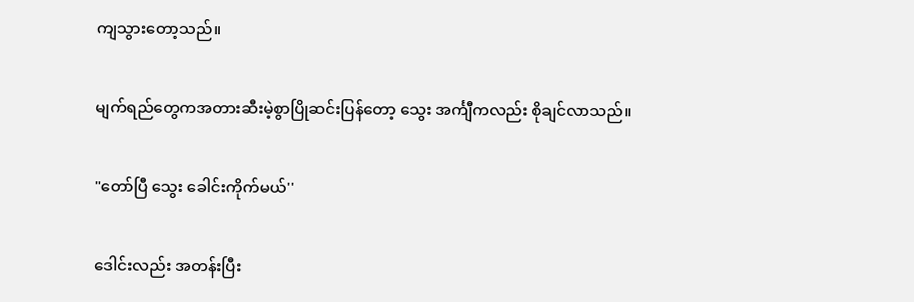ကျသွားတော့သည်။

မျက်ရည်တွေကအတားဆီးမဲ့စွာပြိုဆင်းပြန်တော့ သွေး အင်္ကျီကလည်း စိုချင်လာသည်။

"တော်ပြီ သွေး ခေါင်းကိုက်မယ်''

ဒေါင်းလည်း အတန်းပြီး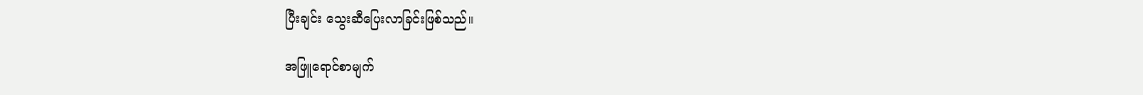ပြီးချင်း သွေးဆီပြေးလာခြင်းဖြစ်သည်။

အဖြူရောင်စာမျက်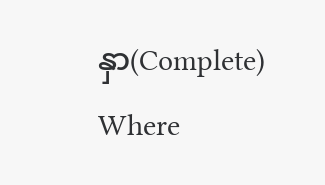နှာ(Complete) Where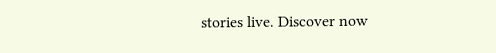stories live. Discover now